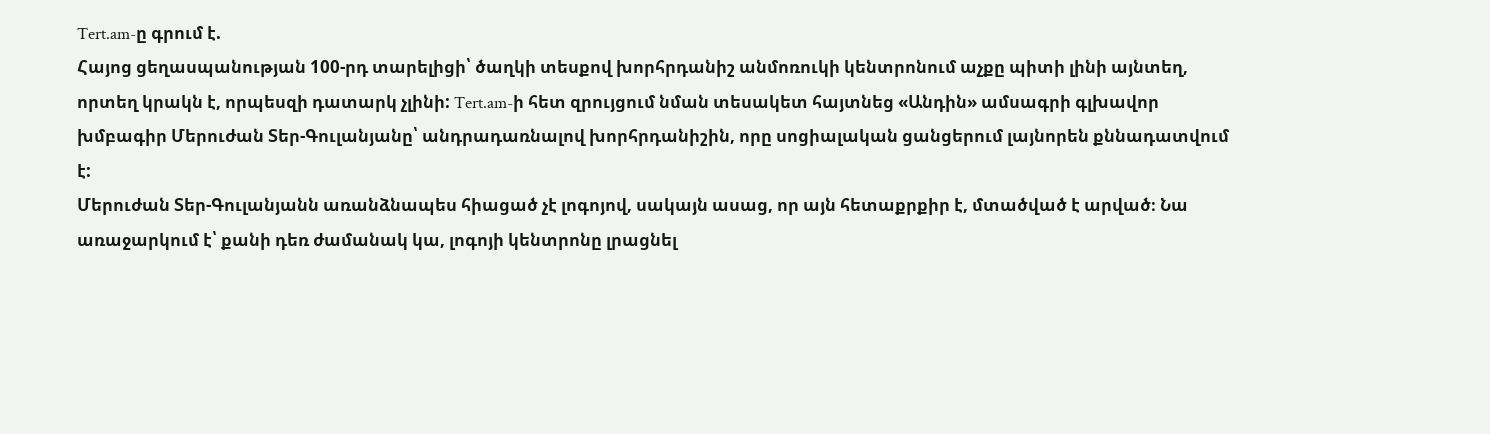Tert.am-ը գրում է.
Հայոց ցեղասպանության 100-րդ տարելիցի՝ ծաղկի տեսքով խորհրդանիշ անմոռուկի կենտրոնում աչքը պիտի լինի այնտեղ, որտեղ կրակն է, որպեսզի դատարկ չլինի: Tert.am-ի հետ զրույցում նման տեսակետ հայտնեց «Անդին» ամսագրի գլխավոր խմբագիր Մերուժան Տեր-Գուլանյանը՝ անդրադառնալով խորհրդանիշին, որը սոցիալական ցանցերում լայնորեն քննադատվում է:
Մերուժան Տեր-Գուլանյանն առանձնապես հիացած չէ լոգոյով, սակայն ասաց, որ այն հետաքրքիր է, մտածված է արված։ Նա առաջարկում է՝ քանի դեռ ժամանակ կա, լոգոյի կենտրոնը լրացնել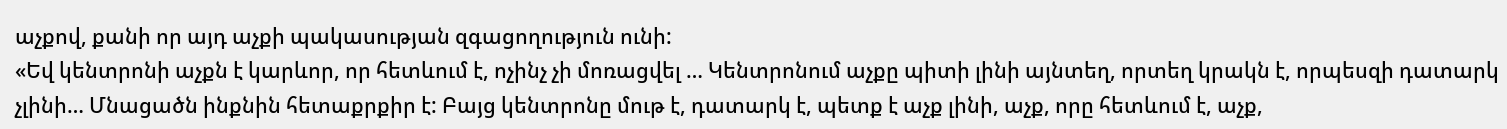աչքով, քանի որ այդ աչքի պակասության զգացողություն ունի:
«Եվ կենտրոնի աչքն է կարևոր, որ հետևում է, ոչինչ չի մոռացվել … Կենտրոնում աչքը պիտի լինի այնտեղ, որտեղ կրակն է, որպեսզի դատարկ չլինի… Մնացածն ինքնին հետաքրքիր է: Բայց կենտրոնը մութ է, դատարկ է, պետք է աչք լինի, աչք, որը հետևում է, աչք,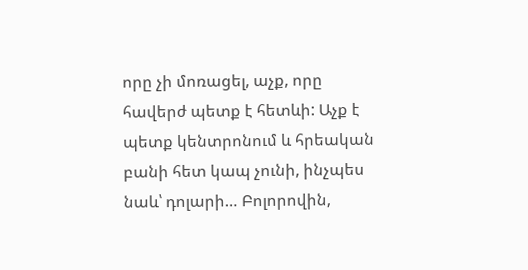որը չի մոռացել, աչք, որը հավերժ պետք է հետևի: Աչք է պետք կենտրոնում և հրեական բանի հետ կապ չունի, ինչպես նաև՝ դոլարի… Բոլորովին,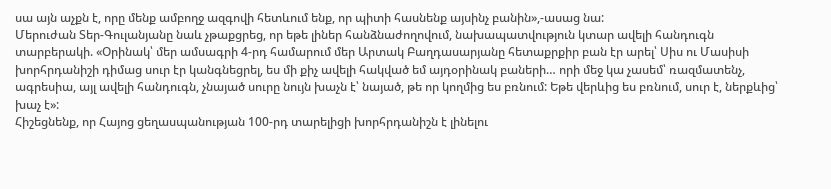սա այն աչքն է, որը մենք ամբողջ ազգովի հետևում ենք, որ պիտի հասնենք այսինչ բանին»,-ասաց նա:
Մերուժան Տեր-Գուլանյանը նաև չթաքցրեց, որ եթե լիներ հանձնաժողովում, նախապատվություն կտար ավելի հանդուգն տարբերակի. «Օրինակ՝ մեր ամսագրի 4-րդ համարում մեր Արտակ Բաղդասարյանը հետաքրքիր բան էր արել՝ Սիս ու Մասիսի խորհրդանիշի դիմաց սուր էր կանգնեցրել, ես մի քիչ ավելի հակված եմ այդօրինակ բաների… որի մեջ կա չասեմ՝ ռազմատենչ, ագրեսիա, այլ ավելի հանդուգն, չնայած սուրը նույն խաչն է՝ նայած, թե որ կողմից ես բռնում: Եթե վերևից ես բռնում, սուր է, ներքևից՝ խաչ է»:
Հիշեցնենք, որ Հայոց ցեղասպանության 100-րդ տարելիցի խորհրդանիշն է լինելու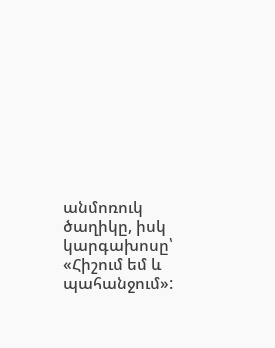անմոռուկ ծաղիկը, իսկ կարգախոսը՝ «Հիշում եմ և պահանջում»: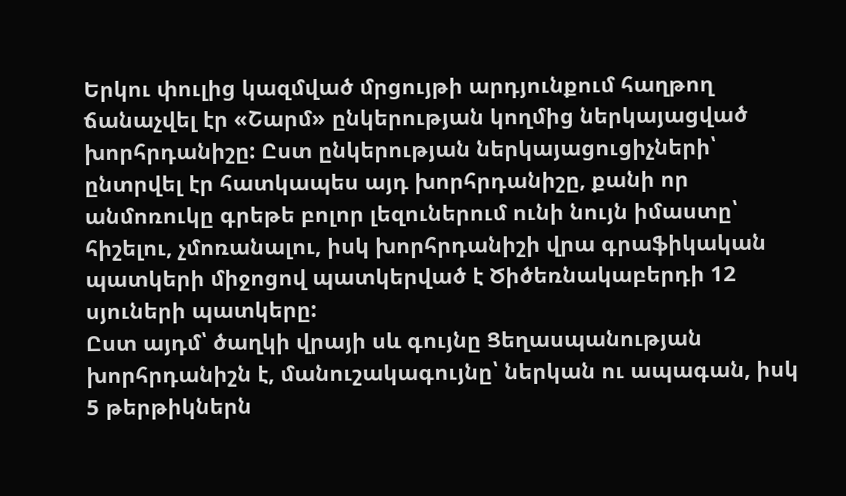Երկու փուլից կազմված մրցույթի արդյունքում հաղթող ճանաչվել էր «Շարմ» ընկերության կողմից ներկայացված խորհրդանիշը: Ըստ ընկերության ներկայացուցիչների՝ ընտրվել էր հատկապես այդ խորհրդանիշը, քանի որ անմոռուկը գրեթե բոլոր լեզուներում ունի նույն իմաստը՝ հիշելու, չմոռանալու, իսկ խորհրդանիշի վրա գրաֆիկական պատկերի միջոցով պատկերված է Ծիծեռնակաբերդի 12 սյուների պատկերը:
Ըստ այդմ՝ ծաղկի վրայի սև գույնը Ցեղասպանության խորհրդանիշն է, մանուշակագույնը՝ ներկան ու ապագան, իսկ 5 թերթիկներն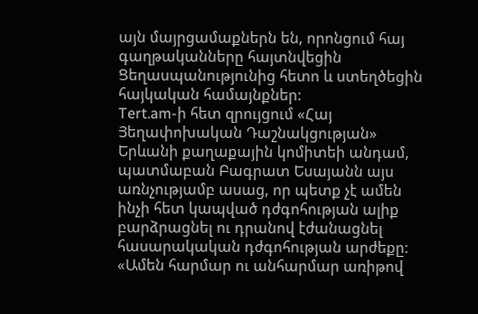այն մայրցամաքներն են, որոնցում հայ գաղթականները հայտնվեցին Ցեղասպանությունից հետո և ստեղծեցին հայկական համայնքներ:
Tert.am-ի հետ զրույցում «Հայ Յեղափոխական Դաշնակցության» Երևանի քաղաքային կոմիտեի անդամ, պատմաբան Բագրատ Եսայանն այս առնչությամբ ասաց, որ պետք չէ ամեն ինչի հետ կապված դժգոհության ալիք բարձրացնել ու դրանով էժանացնել հասարակական դժգոհության արժեքը:
«Ամեն հարմար ու անհարմար առիթով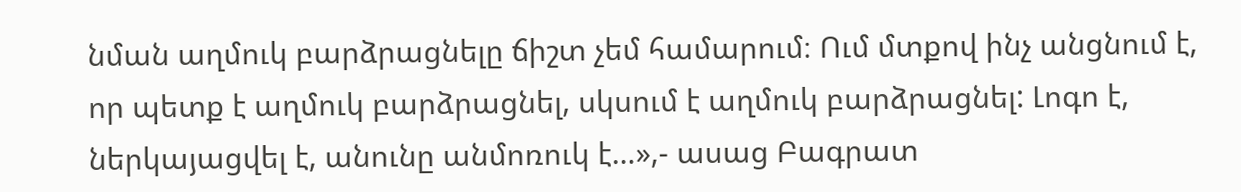նման աղմուկ բարձրացնելը ճիշտ չեմ համարում։ Ում մտքով ինչ անցնում է, որ պետք է աղմուկ բարձրացնել, սկսում է աղմուկ բարձրացնել: Լոգո է, ներկայացվել է, անունը անմոռուկ է…»,- ասաց Բագրատ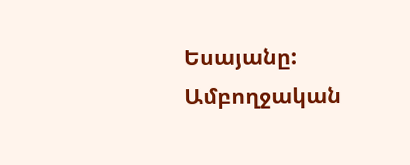Եսայանը:
Ամբողջական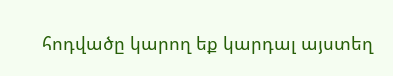հոդվածը կարող եք կարդալ այստեղ